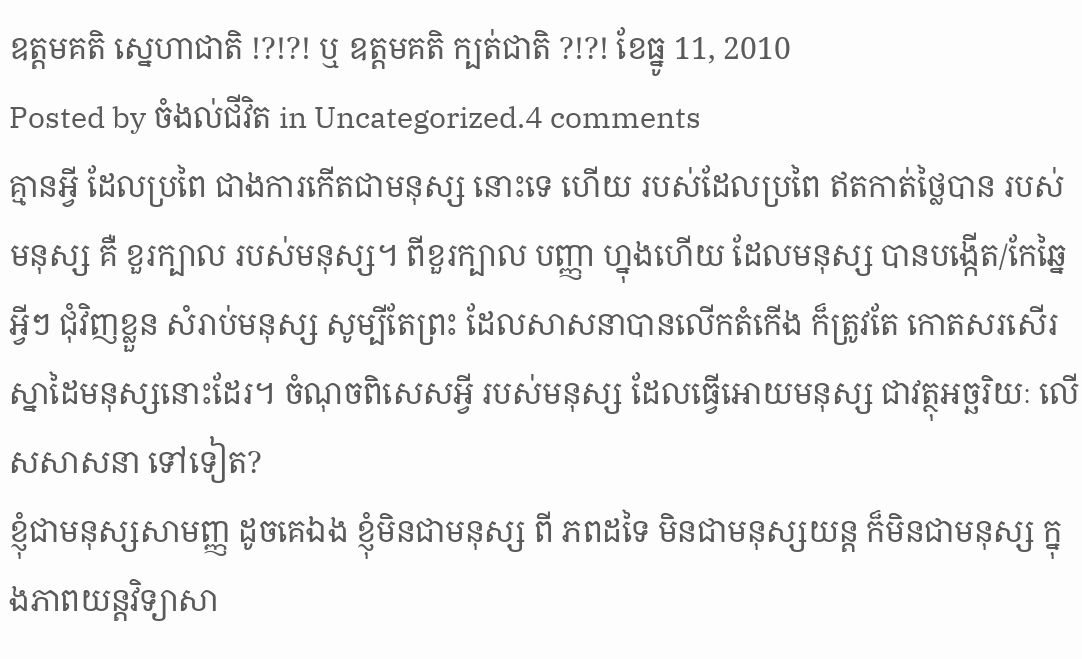ឧត្តមគតិ ស្នេហាជាតិ !?!?! ឬ ឧត្តមគតិ ក្បត់ជាតិ ?!?! ខែធ្នូ 11, 2010
Posted by ចំងល់ជីវិត in Uncategorized.4 comments
គ្មានអ្វី ដែលប្រពៃ ជាងការកើតជាមនុស្ស នោះទេ ហើយ របស់ដែលប្រពៃ ឥតកាត់ថ្លៃបាន របស់មនុស្ស គឺ ខួរក្បាល របស់មនុស្ស។ ពីខួរក្បាល បញ្ញា ហ្នុងហើយ ដែលមនុស្ស បានបង្កើត/កែឆ្នៃ អ្វីៗ ជុំវិញខ្លួន សំរាប់មនុស្ស សូម្បីតែព្រះ ដែលសាសនាបានលើកតំកើង ក៏ត្រូវតែ កោតសរសើរ ស្នាដៃមនុស្សនោះដែរ។ ចំណុចពិសេសអ្វី របស់មនុស្ស ដែលធ្វើអោយមនុស្ស ជាវត្ថុអច្ឆរិយៈ លើសសាសនា ទៅទៀត?
ខ្ញុំជាមនុស្សសាមញ្ញ ដូចគេឯង ខ្ញុំមិនជាមនុស្ស ពី ភពដទៃ មិនជាមនុស្សយន្ត ក៏មិនជាមនុស្ស ក្នុងភាពយន្តវិទ្យាសា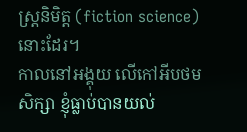ស្ត្រនិមិត្ត (fiction science) នោះដែរ។
កាលនៅអង្គុយ លើកៅអីបថមសិក្សា ខ្ញុំធ្លាប់បានយល់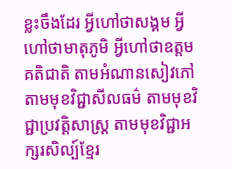ខ្លះចឹងដែរ អ្វីហៅថាសង្គម អ្វីហៅថាមាតុភូមិ អ្វីហៅថាឧត្តមគតិជាតិ តាមអំណានសៀវភៅ តាមមុខវិជ្ជាសីលធម៌ តាមមុខវិជ្ជាប្រវត្តិសាស្រ្ត តាមមុខវិជ្ជាអក្សរសិល្ប៍ខ្មែរ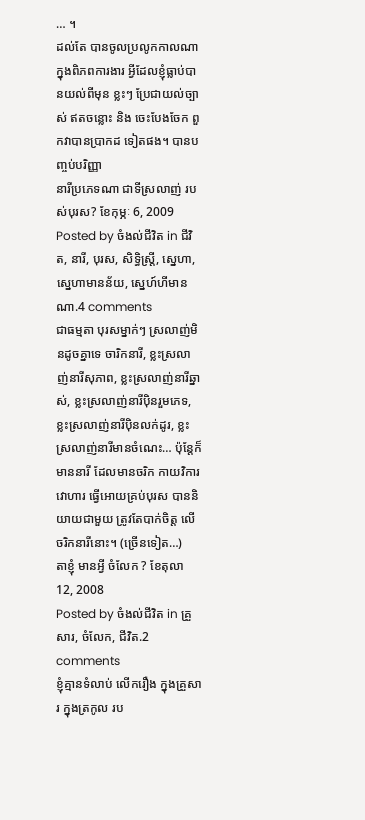… ។
ដល់តែ បានចូលប្រលូកកាលណា ក្នុងពិភពការងារ អ្វីដែលខ្ញុំធ្លាប់បានយល់ពីមុន ខ្លះៗ ប្រែជាយល់ច្បាស់ ឥតចន្លោះ និង ចេះបែងចែក ពួកវាបានប្រាកដ ទៀតផង។ បានបញ្ចប់បរិញ្ញា
នារីប្រភេទណា ជាទីស្រលាញ់ របស់បុរស? ខែកុម្ភៈ 6, 2009
Posted by ចំងល់ជីវិត in ជីវិត, នារី, បុរស, សិទ្ធិស្រ្តី, ស្នេហា, ស្នេហាមានន័យ, ស្នេហ៍ហីមានណា.4 comments
ជាធម្មតា បុរសម្នាក់ៗ ស្រលាញ់មិនដូចគ្នាទេ ចារិកនារី, ខ្លះស្រលាញ់នារីសុភាព, ខ្លះស្រលាញ់នារីឆ្នាស់, ខ្លះស្រលាញ់នារីប៉ិនរួមភេទ, ខ្លះស្រលាញ់នារីប៉ិនលក់ដូរ, ខ្លះស្រលាញ់នារីមានចំណេះ… ប៉ុន្តែក៏មាននារី ដែលមានចរិក កាយវិការ វោហារ ធ្វើអោយគ្រប់បុរស បាននិយាយជាមួយ ត្រូវតែបាក់ចិត្ត លើ ចរិកនារីនោះ។ (ច្រើនទៀត…)
តាខ្ញុំ មានអ្វី ចំលែក ? ខែតុលា 12, 2008
Posted by ចំងល់ជីវិត in គ្រួសារ, ចំលែក, ជីវិត.2 comments
ខ្ញុំគ្មានទំលាប់ លើករឿង ក្នុងគ្រួសារ ក្នុងត្រកូល រប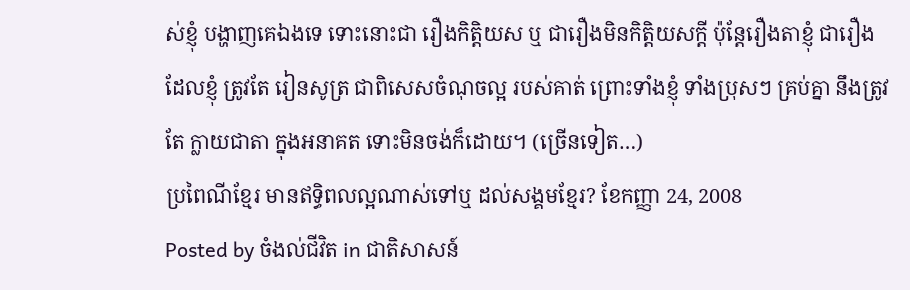ស់ខ្ញុំ បង្ហាញគេឯងទេ ទោះនោះជា រឿងកិត្តិយស ឬ ជារឿងមិនកិត្តិយសក្តី ប៉ុន្តែរឿងតាខ្ញុំ ជារឿងដែលខ្ញុំ ត្រូវតែ រៀនសូត្រ ជាពិសេសចំណុចល្អ របស់គាត់ ព្រោះទាំងខ្ញុំ ទាំងប្រុសៗ គ្រប់គ្នា នឹងត្រូវតែ ក្លាយជាតា ក្នុងអនាគត ទោះមិនចង់ក៏ដោយ។ (ច្រើនទៀត…)
ប្រពៃណីខ្មែរ មានឥទ្ធិពលល្អណាស់ទៅឬ ដល់សង្គមខ្មែរ? ខែកញ្ញា 24, 2008
Posted by ចំងល់ជីវិត in ជាតិសាសន៍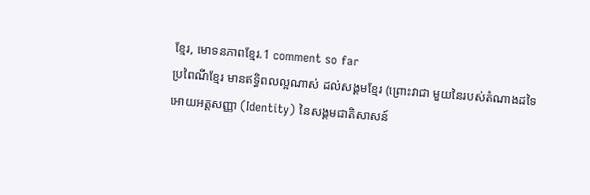ខ្មែរ, មោទនភាពខ្មែរ.1 comment so far
ប្រពៃណីខ្មែរ មានឥទ្ធិពលល្អណាស់ ដល់សង្គមខ្មែរ (ព្រោះវាជា មួយនៃរបស់តំណាងដទៃ អោយអត្តសញ្ញា (Identity) នៃសង្គមជាតិសាសន៍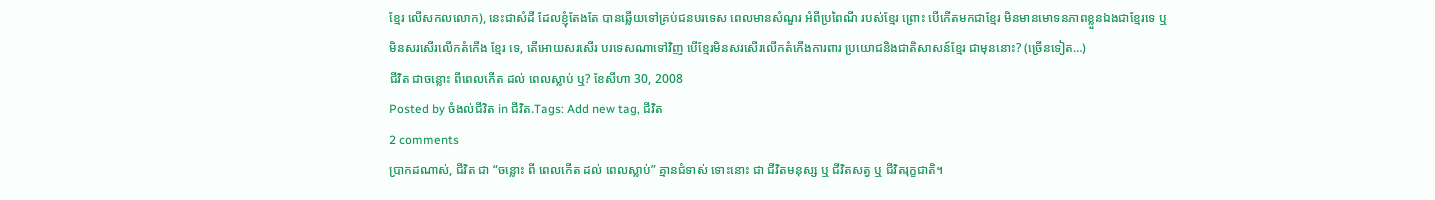ខ្មែរ លើសកលលោក), នេះជាសំដី ដែលខ្ញុំតែងតែ បានឆ្លើយទៅគ្រប់ជនបរទេស ពេលមានសំណួរ អំពីប្រពៃណី របស់ខ្មែរ ព្រោះ បើកើតមកជាខ្មែរ មិនមានមោទនភាពខ្លួនឯងជាខ្មែរទេ ឬ មិនសរសើរលើកតំកើង ខ្មែរ ទេ, តើអោយសរសើរ បរទេសណាទៅវិញ បើខ្មែរមិនសរសើរលើកតំកើងការពារ ប្រយោជនិងជាតិសាសន៍ខ្មែរ ជាមុននោះ? (ច្រើនទៀត…)
ជីវិត ជាចន្លោះ ពីពេលកើត ដល់ ពេលស្លាប់ ឬ? ខែសីហា 30, 2008
Posted by ចំងល់ជីវិត in ជីវិត.Tags: Add new tag, ជីវិត
2 comments
ប្រាកដណាស់, ជីវិត ជា “ចន្លោះ ពី ពេលកើត ដល់ ពេលស្លាប់” គ្មានជំទាស់ ទោះនោះ ជា ជីវិតមនុស្ស ឬ ជីវិតសត្វ ឬ ជីវិតរុក្ខជាតិ។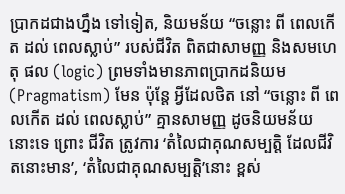ប្រាកដជាងហ្នឹង ទៅទៀត, និយមន័យ “ចន្លោះ ពី ពេលកើត ដល់ ពេលស្លាប់” របស់ជីវិត ពិតជាសាមញ្ញ និងសមហេតុ ផល (logic) ព្រមទាំងមានភាពប្រាកដនិយម (Pragmatism) មែន ប៉ុន្តែ អ្វីដែលថិត នៅ “ចន្លោះ ពី ពេលកើត ដល់ ពេលស្លាប់” គ្មានសាមញ្ញ ដូចនិយមន័យ នោះទេ ព្រោះ ជីវិត ត្រូវការ ‘តំលៃជាគុណសម្បត្តិ ដែលជីវិតនោះមាន’, ‘តំលៃជាគុណសម្បត្តិ’នោះ ខ្ពស់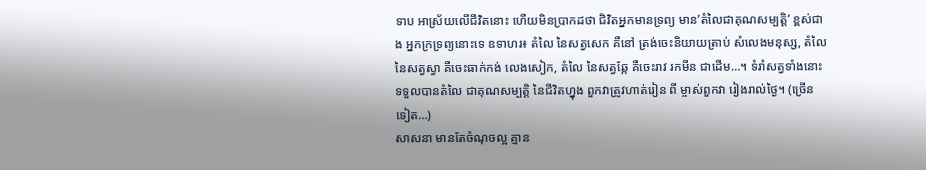ទាប អាស្រ័យលើជីវិតនោះ ហើយមិនប្រាកដថា ជិវិតអ្នកមានទ្រព្យ មាន’តំលៃជាគុណសម្បត្តិ’ ខ្ពស់ជាង អ្នកក្រទ្រព្យនោះទេ ឧទាហរ៖ តំលៃ នៃសត្វសេក គឺនៅ ត្រង់ចេះនិយាយត្រាប់ សំលេងមនុស្ស, តំលៃ នៃសត្វស្វា គឺចេះធាក់កង់ លេងសៀក, តំលៃ នៃសត្វឆ្កែ គឺចេះរាវ រកមីន ជាដើម…។ ទំរាំសត្វទាំងនោះ ទទួលបានតំលៃ ជាគុណសម្បត្តិ នៃជីវិតហ្នុង ពួកវាត្រូវហាត់រៀន ពី ម្ចាស់ពួកវា រៀងរាល់ថ្ងៃ។ (ច្រើនទៀត…)
សាសនា មានតែចំណុចល្អ គ្មាន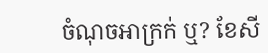ចំណុចអាក្រក់ ឬ? ខែសី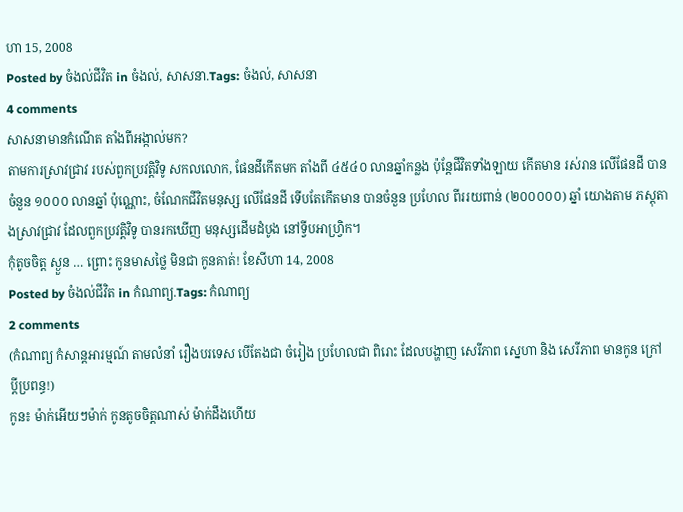ហា 15, 2008
Posted by ចំងល់ជីវិត in ចំងល់, សាសនា.Tags: ចំងល់, សាសនា
4 comments
សាសនាមានកំណើត តាំងពីអង្កាល់មក?
តាមការស្រាវជ្រាវ របស់ពួកប្រវត្តិវិទូ សកលលោក, ផែនដីកើតមក តាំងពី ៤៥៤០ លានឆ្នាំកន្លង ប៉ុន្តែជីវិតទាំងឡាយ កើតមាន រស់រាន លើផែនដី បានចំនួន ១០០០ លានឆ្នាំ ប៉ុណ្ណោះ, ចំណែកជីវិតមនុស្ស លើផែនដី ទើបតែកើតមាន បានចំនួន ប្រហែល ពីររយពាន់ (២០០០០០) ឆ្នាំ យោងតាម ភស្តុតាងស្រាវជ្រាវ ដែលពួកប្រវត្តិវិទូ បានរកឃើញ មនុស្សដើមដំបូង នៅទ្វីបអាហ្វ្រិក។
កុំតូចចិត្ត ស្ងួន … ព្រោះ កូនមាសថ្លៃ មិនជា កូនគាត់! ខែសីហា 14, 2008
Posted by ចំងល់ជីវិត in កំណាព្យ.Tags: កំណាព្យ
2 comments
(កំណាព្យ កំសាន្តអារម្មណ៍ តាមលំនាំ រឿងបរទេស បើតែងជា ចំរៀង ប្រហែលជា ពិរោះ ដែលបង្ហាញ សេរីភាព ស្នេហា និង សេរីភាព មានកូន ក្រៅប្តីប្រពន្ធ!)
កូន៖ ម៉ាក់អើយៗម៉ាក់ កូនតូចចិត្តណាស់ ម៉ាក់ដឹងហើយ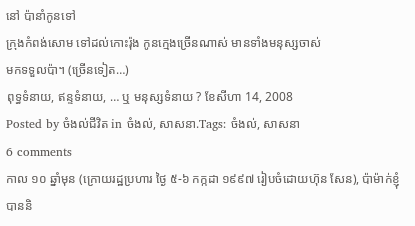នៅ ប៉ានាំកូនទៅ
ក្រុងកំពង់សោម ទៅដល់កោះរ៉ុង កូនក្មេងច្រើនណាស់ មានទាំងមនុស្សចាស់
មកទទួលប៉ា។ (ច្រើនទៀត…)
ពុទ្ធទំនាយ, ឥន្ទទំនាយ, … ឬ មនុស្សទំនាយ ? ខែសីហា 14, 2008
Posted by ចំងល់ជីវិត in ចំងល់, សាសនា.Tags: ចំងល់, សាសនា
6 comments
កាល ១០ ឆ្នាំមុន (ក្រោយរដ្ឋប្រហារ ថ្ងៃ ៥-៦ កក្កដា ១៩៩៧ រៀបចំដោយហ៊ុន សែន), ប៉ាម៉ាក់ខ្ញុំ បាននិ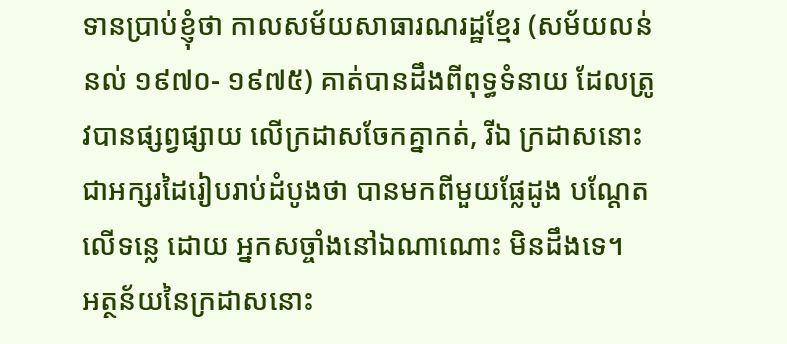ទានប្រាប់ខ្ញុំថា កាលសម័យសាធារណរដ្ឋខ្មែរ (សម័យលន់ នល់ ១៩៧០- ១៩៧៥) គាត់បានដឹងពីពុទ្ធទំនាយ ដែលត្រូវបានផ្សព្វផ្សាយ លើក្រដាសចែកគ្នាកត់, រីឯ ក្រដាសនោះ ជាអក្សរដៃរៀបរាប់ដំបូងថា បានមកពីមួយផ្លែដូង បណ្តែតលើទន្លេ ដោយ អ្នកសច្ចាំងនៅឯណាណោះ មិនដឹងទេ។
អត្ថន័យនៃក្រដាសនោះ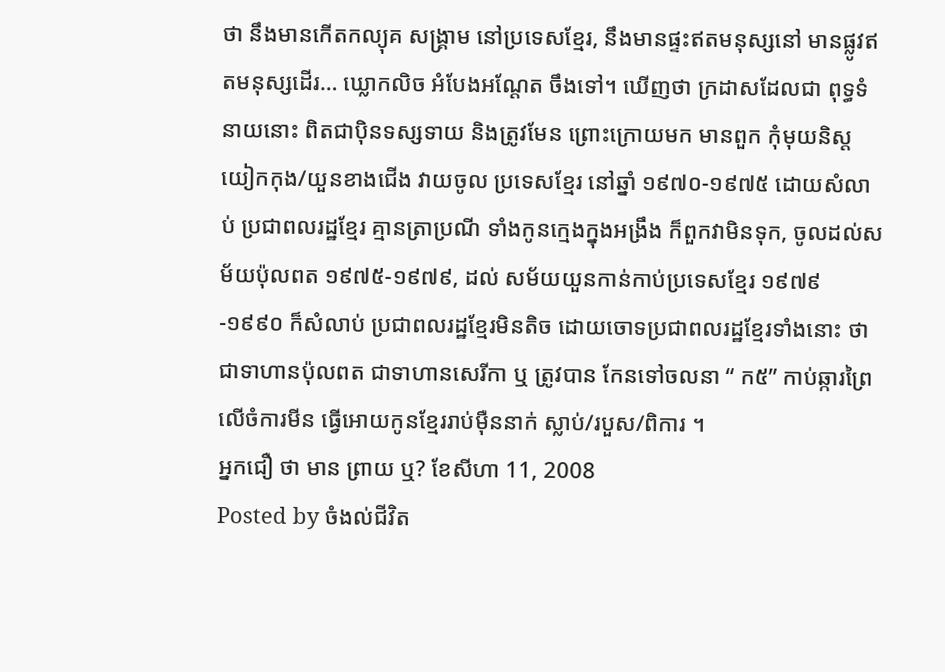ថា នឹងមានកើតកល្យុគ សង្គ្រាម នៅប្រទេសខ្មែរ, នឹងមានផ្ទះឥតមនុស្សនៅ មានផ្លូវឥតមនុស្សដើរ… ឃ្លោកលិច អំបែងអណ្តែត ចឹងទៅ។ ឃើញថា ក្រដាសដែលជា ពុទ្ធទំនាយនោះ ពិតជាប៉ិនទស្សទាយ និងត្រូវមែន ព្រោះក្រោយមក មានពួក កុំមុយនិស្តយៀកកុង/យួនខាងជើង វាយចូល ប្រទេសខ្មែរ នៅឆ្នាំ ១៩៧០-១៩៧៥ ដោយសំលាប់ ប្រជាពលរដ្ឋខ្មែរ គ្មានត្រាប្រណី ទាំងកូនក្មេងក្នុងអង្រឹង ក៏ពួកវាមិនទុក, ចូលដល់សម័យប៉ុលពត ១៩៧៥-១៩៧៩, ដល់ សម័យយួនកាន់កាប់ប្រទេសខ្មែរ ១៩៧៩-១៩៩០ ក៏សំលាប់ ប្រជាពលរដ្ឋខ្មែរមិនតិច ដោយចោទប្រជាពលរដ្ឋខ្មែរទាំងនោះ ថា ជាទាហានប៉ុលពត ជាទាហានសេរីកា ឬ ត្រូវបាន កែនទៅចលនា “ ក៥” កាប់ឆ្ការព្រៃ លើចំការមីន ធ្វើអោយកូនខ្មែររាប់ម៉ឺននាក់ ស្លាប់/របួស/ពិការ ។
អ្នកជឿ ថា មាន ព្រាយ ឬ? ខែសីហា 11, 2008
Posted by ចំងល់ជីវិត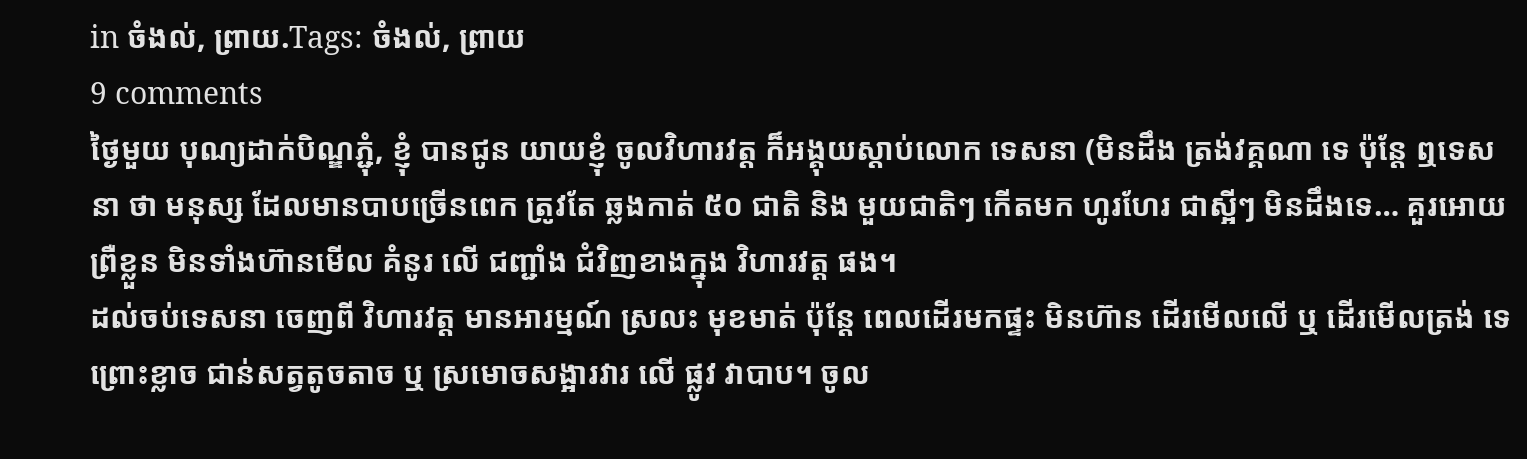in ចំងល់, ព្រាយ.Tags: ចំងល់, ព្រាយ
9 comments
ថ្ងៃមួយ បុណ្យដាក់បិណ្ឌភ្ជុំ, ខ្ញុំ បានជូន យាយខ្ញុំ ចូលវិហារវត្ត ក៏អង្គុយស្តាប់លោក ទេសនា (មិនដឹង ត្រង់វគ្គណា ទេ ប៉ុន្តែ ឮទេសនា ថា មនុស្ស ដែលមានបាបច្រើនពេក ត្រូវតែ ឆ្លងកាត់ ៥០ ជាតិ និង មួយជាតិៗ កើតមក ហូរហែរ ជាស្អីៗ មិនដឹងទេ… គួរអោយព្រឺខ្លួន មិនទាំងហ៊ានមើល គំនូរ លើ ជញ្ជាំង ជំវិញខាងក្នុង វិហារវត្ត ផង។
ដល់ចប់ទេសនា ចេញពី វិហារវត្ត មានអារម្មណ៍ ស្រលះ មុខមាត់ ប៉ុន្តែ ពេលដើរមកផ្ទះ មិនហ៊ាន ដើរមើលលើ ឬ ដើរមើលត្រង់ ទេ ព្រោះខ្លាច ជាន់សត្វតូចតាច ឬ ស្រមោចសង្អារវារ លើ ផ្លូវ វាបាប។ ចូល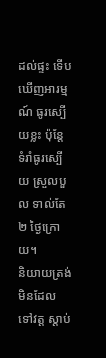ដល់ផ្ទះ ទើបឃើញអារម្មណ៍ ធូរស្បើយខ្លះ ប៉ុន្តែ ទំរាំធូរស្បើយ ស្រួលបួល ទាល់តែ ២ ថ្ងៃក្រោយ។
និយាយត្រង់ មិនដែល ទៅវត្ត ស្តាប់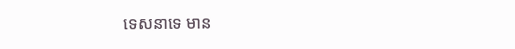ទេសនាទេ មាន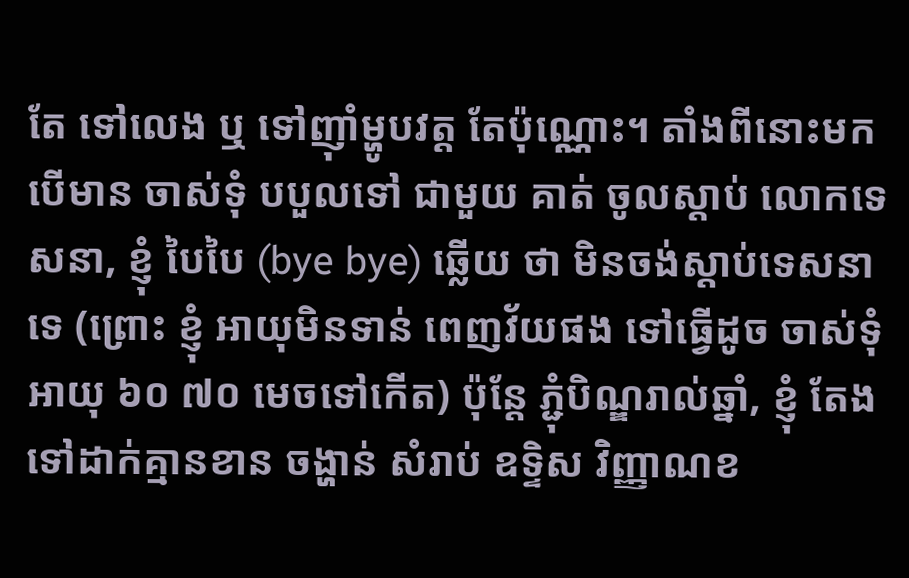តែ ទៅលេង ឬ ទៅញ៉ាំម្ហូបវត្ត តែប៉ុណ្ណោះ។ តាំងពីនោះមក បើមាន ចាស់ទុំ បបួលទៅ ជាមួយ គាត់ ចូលស្តាប់ លោកទេសនា, ខ្ញុំ បៃបៃ (bye bye) ឆ្លើយ ថា មិនចង់ស្តាប់ទេសនា ទេ (ព្រោះ ខ្ញុំ អាយុមិនទាន់ ពេញវ័យផង ទៅធ្វើដូច ចាស់ទុំ អាយុ ៦០ ៧០ មេចទៅកើត) ប៉ុន្តែ ភ្ជុំបិណ្ឌរាល់ឆ្នាំ, ខ្ញុំ តែងទៅដាក់គ្មានខាន ចង្ហាន់ សំរាប់ ឧទ្ទិស វិញ្ញាណខ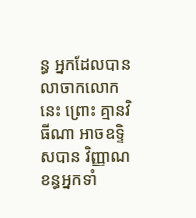ន្ធ អ្នកដែលបានលាចាកលោកនេះ ព្រោះ គ្មានវិធីណា អាចឧទ្ទិសបាន វិញ្ញាណខន្ធអ្នកទាំ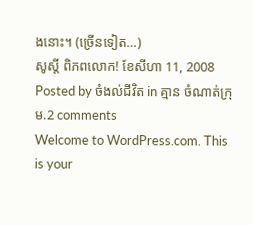ងនោះ។ (ច្រើនទៀត…)
សូស្តី ពិភពលោក! ខែសីហា 11, 2008
Posted by ចំងល់ជីវិត in គ្មាន ចំណាត់ក្រុម.2 comments
Welcome to WordPress.com. This is your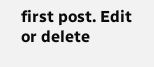first post. Edit or delete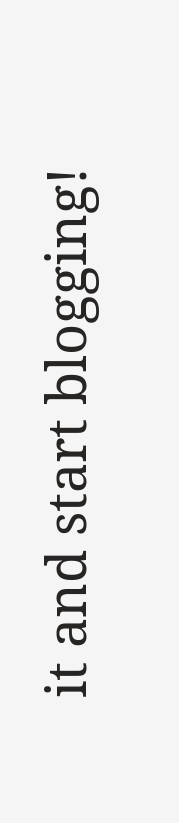it and start blogging!